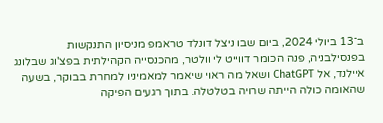ב־13 ביולי 2024, ביום שבו ניצל דונלד טראמפ מניסיון התנקשות בפנסילבניה, פנה הכומר דווייט לי וולטר, מהכנסייה הקהילתית בפצ'וג שבלונג איילנד, אל ChatGPT ושאל מה ראוי שיאמר למאמיניו למחרת בבוקר, בשעה שהאומה כולה הייתה שרויה בטלטלה. בתוך רגעים הפיקה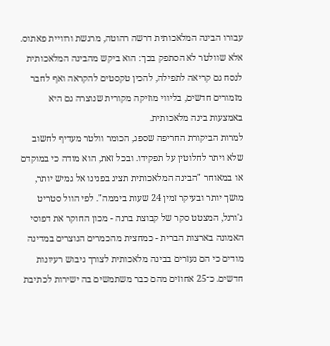עבורו הבינה המלאכותית דרשה רהוטה, מרגשת ורוויית פאתוס. אלא שוולטר לא הסתפק בכך: הוא ביקש מהבינה המלאכותית לנסח גם קריאה לתפילה, להכין טקסטים להקראה ואף לחבר מזמורים חדשים, בליווי מוזיקה מקורית שנוצרה גם היא באמצעות בינה מלאכותית.
למרות הביקורת החריפה שספג, הכומר וולטר מעדיף לחשוב שלא ויתר לחלוטין על תפקידו. ובכל זאת, הוא מודה כי במוקדם או במאוחר "הבינה המלאכותית תציג בפנינו אל גמיש יותר, מושך יותר ובעיקר זמין 24 שעות ביממה". לפי הוול סטריט ג'ורנל, המצטט סקר של קבוצת ברנה - מכון החוקר את דפוסי האמונה בארצות הברית - כמחצית מהכמרים הנוצרים במדינה מודים כי הם נעזרים בבינה מלאכותית לצורך גיבוש רעיונות חדשים. כ־25 אחוזים מהם כבר משתמשים בה ישירות לכתיבת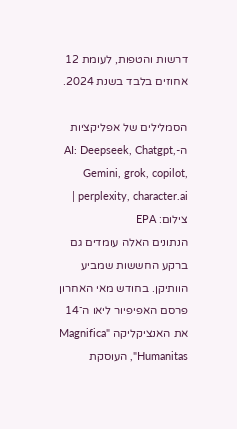דרשות והטפות, לעומת 12 אחוזים בלבד בשנת 2024.

הסמלילים של אפליקציות ה-AI: Deepseek, Chatgpt, Gemini, grok, copilot, perplexity, character.ai | צילום: EPA
הנתונים האלה עומדים גם ברקע החששות שמביע הוותיקן. בחודש מאי האחרון פרסם האפיפיור ליאו ה־14 את האנציקליקה "Magnifica Humanitas", העוסקת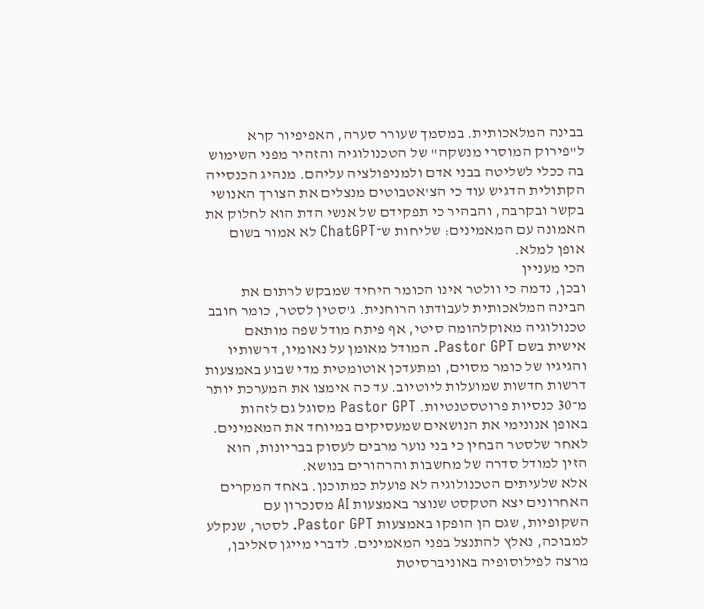בבינה המלאכותית. במסמך שעורר סערה, האפיפיור קרא ל"פירוק המוסרי מנשקה" של הטכנולוגיה והזהיר מפני השימוש בה ככלי לשליטה בבני אדם ולמניפולציה עליהם. מנהיג הכנסייה הקתולית הדגיש עוד כי הצ'אטבוטים מנצלים את הצורך האנושי בקשר ובקרבה, והבהיר כי תפקידם של אנשי הדת הוא לחלוק את האמונה עם המאמינים: שליחות ש־ChatGPT לא אמור בשום אופן למלא.
הכי מעניין
ובכן, נדמה כי וולטר אינו הכומר היחיד שמבקש לרתום את הבינה המלאכותית לעבודתו הרוחנית. ג'סטין לסטר, כומר חובב טכנולוגיה מאוקלהומה סיטי, אף פיתח מודל שפה מותאם אישית בשם Pastor GPT. המודל מאומן על נאומיו, דרשותיו והגיגיו של כומר מסוים, ומתעדכן אוטומטית מדי שבוע באמצעות דרשות חדשות שמועלות ליוטיוב. עד כה אימצו את המערכת יותר מ־30 כנסיות פרוטסטנטיות. Pastor GPT מסוגל גם לזהות באופן אנונימי את הנושאים שמעסיקים במיוחד את המאמינים. לאחר שלסטר הבחין כי בני נוער מרבים לעסוק בבריונות, הוא הזין למודל סדרה של מחשבות והרהורים בנושא.
אלא שלעיתים הטכנולוגיה לא פועלת כמתוכנן. באחד המקרים האחרונים יצא הטקסט שנוצר באמצעות AI מסנכרון עם השקופיות, שגם הן הופקו באמצעות Pastor GPT. לסטר, שנקלע למבוכה, נאלץ להתנצל בפני המאמינים. לדברי מייגן סאליבן, מרצה לפילוסופיה באוניברסיטת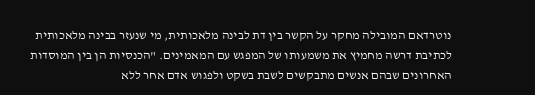נוטרדאם המובילה מחקר על הקשר בין דת לבינה מלאכותית, מי שנעזר בבינה מלאכותית לכתיבת דרשה מחמיץ את משמעותו של המפגש עם המאמינים. "הכנסיות הן בין המוסדות האחרונים שבהם אנשים מתבקשים לשבת בשקט ולפגוש אדם אחר ללא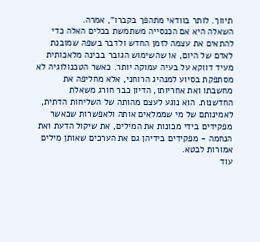תיווך. לותר בוודאי מתהפך בקברו", אמרה.
השאלה היא אם הכנסייה משתמשת בכלים האלה כדי להתאים את עצמה לזמן החדש ולדבר בשפה שמובנת לאדם של היום, או שהשימוש הגובר בבינה מלאכותית מעיד דווקא על בעיה עמוקה יותר. כאשר הטכנולוגיה לא מסתפקת בסיוע למנהיג הרוחני, אלא מחליפה את מחשבתו ואת אחריותו, הדיון כבר חורג משאלת החדשנות. הוא נוגע לעצם מהותה של השליחות הדתית, לאמינותם של מי שממלאים אותה ולאפשרות שכאשר מפקידים בידי מכונות את המילים, את שיקול הדעת ואת הנחמה - מפקידים בידיהן גם את הערכים שאותן מילים אמורות לבטא.
עוד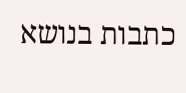כתבות בנושא